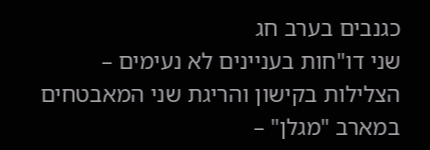כגנבים בערב חג
שני דו"חות בעניינים לא נעימים – הצלילות בקישון והריגת שני המאבטחים במארב "מגלן" –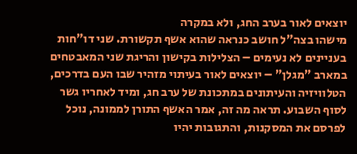יוצאים לאור בערב החג, ולא במקרה
מישהו בצה"ל חושב כנראה שהוא אשף תקשורת. שני דו"חות בעניינים לא נעימים – הצלילות בקישון והריגת שני המאבטחים במארב "מגלן" – יוצאים לאור בעיתוי מזהיר שבו העם בדרכים, הטלוויזיה והעיתונים במתכונת של ערב חג, ומיד לאחריו גשר לסוף השבוע. תראה מה זה, אמר האשף התורן לממונה, נוכל לפרסם את המסקנות, והתגובות יהיו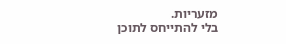מזעריות.
בלי להתייחס לתוכן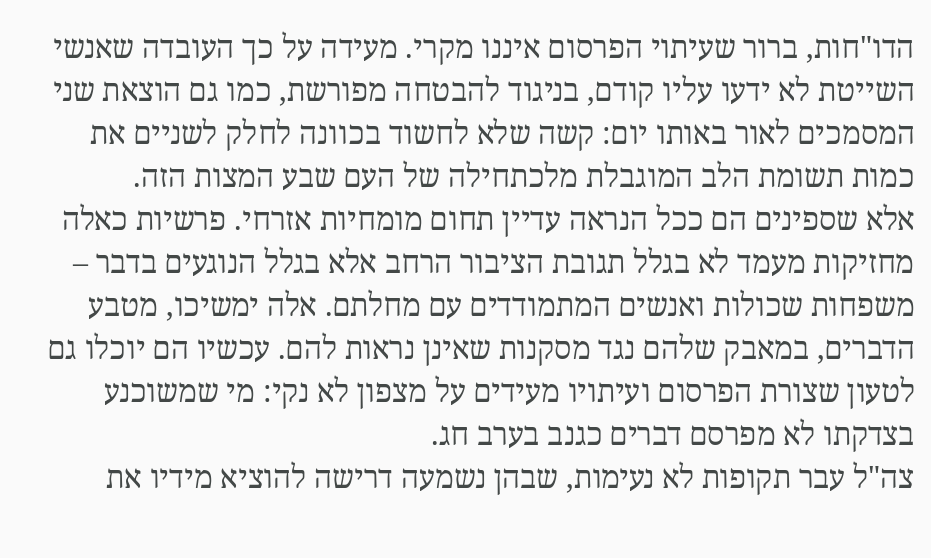הדו"חות, ברור שעיתוי הפרסום איננו מקרי. מעידה על כך העובדה שאנשי השייטת לא ידעו עליו קודם, בניגוד להבטחה מפורשת, כמו גם הוצאת שני המסמכים לאור באותו יום: קשה שלא לחשוד בכוונה לחלק לשניים את כמות תשומת הלב המוגבלת מלכתחילה של העם שבע המצות הזה.
אלא שספינים הם ככל הנראה עדיין תחום מומחיות אזרחי. פרשיות כאלה מחזיקות מעמד לא בגלל תגובת הציבור הרחב אלא בגלל הנוגעים בדבר – משפחות שכולות ואנשים המתמודדים עם מחלתם. אלה ימשיכו, מטבע הדברים, במאבק שלהם נגד מסקנות שאינן נראות להם. עכשיו הם יוכלו גם לטעון שצורת הפרסום ועיתויו מעידים על מצפון לא נקי: מי שמשוכנע בצדקתו לא מפרסם דברים כגנב בערב חג.
צה"ל עבר תקופות לא נעימות, שבהן נשמעה דרישה להוציא מידיו את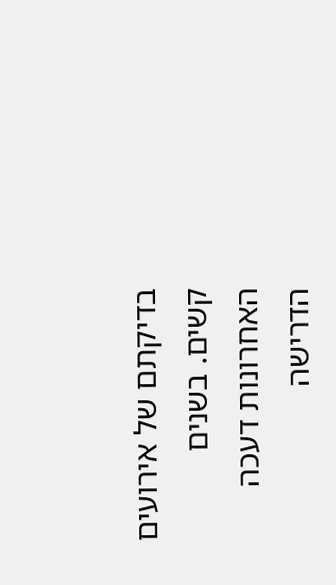בדיקתם של אירועים קשים. בשנים האחרונות דעכה הדרישה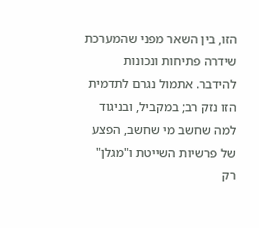הזו, בין השאר מפני שהמערכת שידרה פתיחות ונכונות להידבר. אתמול נגרם לתדמית הזו נזק רב; במקביל, ובניגוד למה שחשב מי שחשב, הפצע של פרשיות השייטת ו"מגלן" רק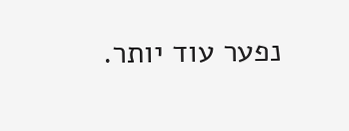נפער עוד יותר.